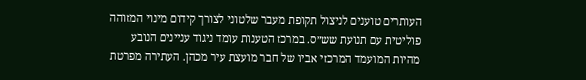העותרים טוענים לניצול תקופת מעבר שלטוני לצורך קידום מינוי המזוהה פוליטית עם תנועת שש״ס. במרכז הטענות עומד ניגוד עניינים הנובע מהיות המועמד המרכזי אביו של חבר מועצת עיר מכהן. העתירה מפרטת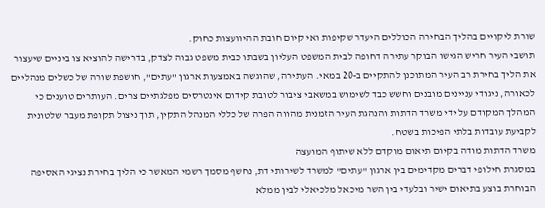שורת ליקויים בהליך הבחירה הכוללים היעדר שקיפות ואי קיום חובת ההיוועצות כחוק.
תושבי העיר חריש הגישו הבוקר עתירה דחופה לבית המשפט העליון בשבתו כבית משפט גבוה לצדק, בדרישה להוציא צו ביניים שיעצור את הליך בחירת רב העיר המתוכנן להתקיים ב-20 במאי. העתירה, שהוגשה באמצעות ארגון "עתים", חושפת שורה של כשלים מנהליים לכאורה, ניגודי עניינים מובנים וחשש כבד לשימוש במשאבי ציבור לטובת קידום אינטרסים מפלגתיים צרים. העותרים טוענים כי המהלך המקודם על ידי משרד הדתות והנהגת העיר הזמנית מהווה הפרה של כללי המנהל התקין, תוך ניצול תקופת מעבר שלטונית לקביעת עובדות בלתי הפיכות בשטח.
משרד הדתות מודה בקיום תיאום מוקדם ללא שיתוף המועצה
במסגרת חילופי דברים מקדימים בין ארגון "עתים" למשרד לשירותי דת, נחשף מסמך רשמי המאשר כי הליך בחירת נציגי האסיפה הבוחרת בוצע בתיאום ישיר ובלעדי בין השר מיכאל מלכיאלי לבין ממלא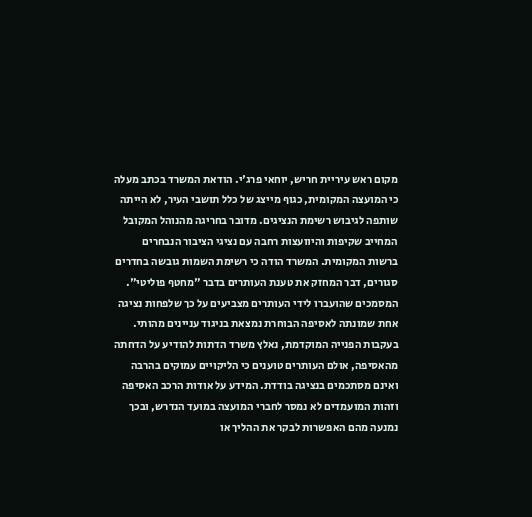מקום ראש עיריית חריש, יוחאי פרג'י. הודאת המשרד בכתב מעלה כי המועצה המקומית, כגוף מייצג של כלל תושבי העיר, לא הייתה שותפה לגיבוש רשימת הנציגים. מדובר בחריגה מהנוהל המקובל המחייב שקיפות והיוועצות רחבה עם נציגי הציבור הנבחרים ברשות המקומית. המשרד הודה כי רשימת השמות גובשה בחדרים סגורים, דבר המחזק את טענת העותרים בדבר "מחטף פוליטי".
המסמכים שהועברו לידי העותרים מצביעים על כך שלפחות נציגה אחת שמונתה לאסיפה הבוחרת נמצאת בניגוד עניינים מהותי. בעקבות הפנייה המוקדמת, נאלץ משרד הדתות להודיע על הדחתה מהאסיפה, אולם העותרים טוענים כי הליקויים עמוקים בהרבה ואינם מסתכמים בנציגה בודדת. המידע על אודות הרכב האסיפה וזהות המועמדים לא נמסר לחברי המועצה במועד הנדרש, ובכך נמנעה מהם האפשרות לבקר את ההליך או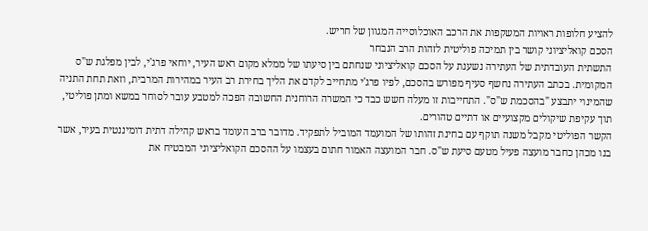להציע חלופות ראויות המשקפות את הרכב האוכלוסייה המגוון של חריש.
הסכם קואליציוני קושר בין תמיכה פוליטית לזהות הרב הנבחר
התשתית העובדתית של העתירה נשענת על הסכם קואליציוני שנחתם בין סיעתו של ממלא מקום ראש העיר, יוחאי פרג'י, לבין מפלגת ש"ס המקומית. בכתב העתירה נחשף סעיף מפורש בהסכם, לפיו פרג'י מתחייב לקדם את הליך בחירת רב העיר במהירות המרבית, וזאת תחת התניה שהמינוי יתבצע "בהסכמת ש"ס". התחייבות זו מעלה חשש כבד כי המשרה הרוחנית החשובה הפכה למטבע עובר לסוחר במשא ומתן פוליטי, תוך עקיפת שיקולים מקצועיים או דתיים טהורים.
הקשר הפוליטי מקבל משנה תוקף עם בחינת זהותו של המועמד המוביל לתפקיד. מדובר ברב העומד בראש קהילה דתית דומיננטית בעיר, אשר בנו מכהן כחבר מועצה פעיל מטעם סיעת ש"ס. חבר המועצה האמור חתום בעצמו על ההסכם הקואליציוני המבטיח את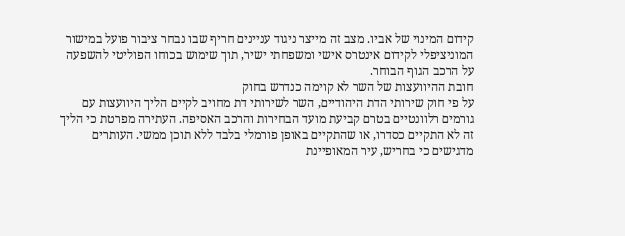קידום המינוי של אביו. מצב זה מייצר ניגוד עניינים חריף שבו נבחר ציבור פועל במישור המוניציפלי לקידום אינטרס אישי ומשפחתי ישיר, תוך שימוש בכוחו הפוליטי להשפעה על הרכב הגוף הבוחר.
חובת ההיוועצות של השר לא קוימה כנדרש בחוק
על פי חוק שירותי הדת היהודיים, השר לשירותי דת מחויב לקיים הליך היוועצות עם גורמים רלוונטיים בטרם קביעת מועד הבחירות והרכב האסיפה. העתירה מפרטת כי הליך זה לא התקיים כסדרו, או שהתקיים באופן פורמלי בלבד ללא תוכן ממשי. העותרים מדגישים כי בחריש, עיר המאופיינת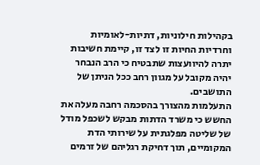בקהילות חילוניות, דתיות-לאומיות וחרדיות החיות זו לצד זו, קיימת חשיבות יתרה להיוועצות שתבטיח כי הרב הנבחר יהיה מקובל על מגוון רחב ככל הניתן של התושבים.
התעלמות מהצורך בהסכמה רחבה מעלה את החשש כי משרד הדתות מבקש לשכפל מודל של שליטה מפלגתית על שירותי הדת המקומיים, תוך דחיקת רגליהם של זרמים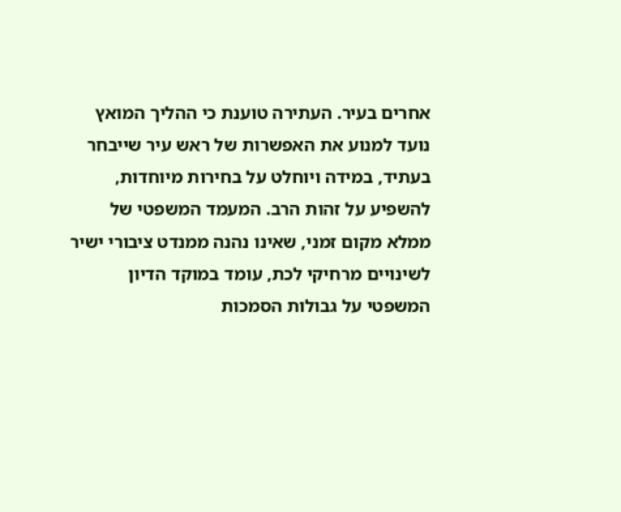אחרים בעיר. העתירה טוענת כי ההליך המואץ נועד למנוע את האפשרות של ראש עיר שייבחר בעתיד, במידה ויוחלט על בחירות מיוחדות, להשפיע על זהות הרב. המעמד המשפטי של ממלא מקום זמני, שאינו נהנה ממנדט ציבורי ישיר לשינויים מרחיקי לכת, עומד במוקד הדיון המשפטי על גבולות הסמכות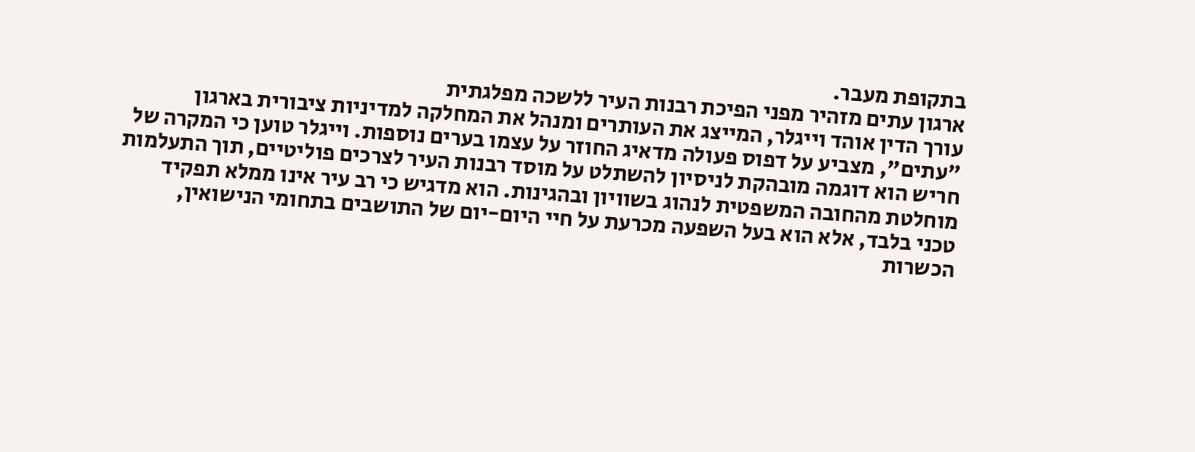בתקופת מעבר.
ארגון עתים מזהיר מפני הפיכת רבנות העיר ללשכה מפלגתית
עורך הדין אוהד וייגלר, המייצג את העותרים ומנהל את המחלקה למדיניות ציבורית בארגון "עתים", מצביע על דפוס פעולה מדאיג החוזר על עצמו בערים נוספות. וייגלר טוען כי המקרה של חריש הוא דוגמה מובהקת לניסיון להשתלט על מוסד רבנות העיר לצרכים פוליטיים, תוך התעלמות מוחלטת מהחובה המשפטית לנהוג בשוויון ובהגינות. הוא מדגיש כי רב עיר אינו ממלא תפקיד טכני בלבד, אלא הוא בעל השפעה מכרעת על חיי היום-יום של התושבים בתחומי הנישואין, הכשרות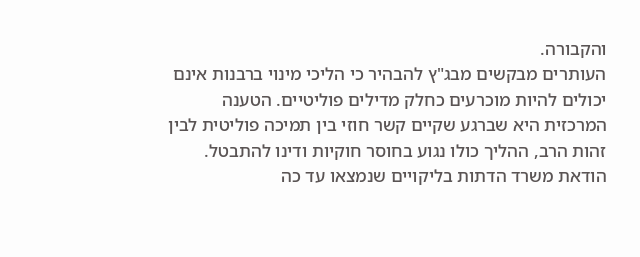והקבורה.
העותרים מבקשים מבג"ץ להבהיר כי הליכי מינוי ברבנות אינם יכולים להיות מוכרעים כחלק מדילים פוליטיים. הטענה המרכזית היא שברגע שקיים קשר חוזי בין תמיכה פוליטית לבין זהות הרב, ההליך כולו נגוע בחוסר חוקיות ודינו להתבטל. הודאת משרד הדתות בליקויים שנמצאו עד כה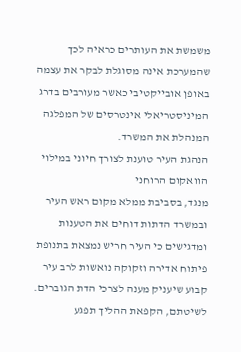משמשת את העותרים כראיה לכך שהמערכת אינה מסוגלת לבקר את עצמה באופן אובייקטיבי כאשר מעורבים בדרג המיניסטריאלי אינטרסים של המפלגה המנהלת את המשרד.
הנהגת העיר טוענת לצורך חיוני במילוי הוואקום הרוחני
מנגד, בסביבת ממלא מקום ראש העיר ובמשרד הדתות דוחים את הטענות ומדגישים כי העיר חריש נמצאת בתנופת פיתוח אדירה וזקוקה נואשות לרב עיר קבוע שיעניק מענה לצרכי הדת הגוברים. לשיטתם, הקפאת ההליך תפגע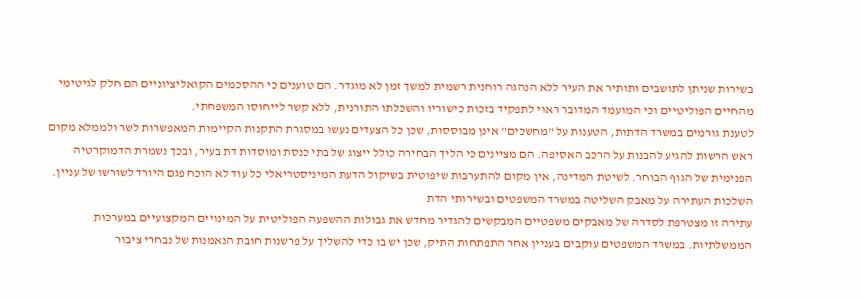בשירות שניתן לתושבים ותותיר את העיר ללא הנהגה רוחנית רשמית למשך זמן לא מוגדר. הם טוענים כי ההסכמים הקואליציוניים הם חלק לגיטימי מהחיים הפוליטיים וכי המועמד המדובר ראוי לתפקיד בזכות כישוריו והשכלתו התורנית, ללא קשר לייחוסו המשפחתי.
לטענת גורמים במשרד הדתות, הטענות על "מחשכים" אינן מבוססות, שכן כל הצעדים נעשו במסגרת התקנות הקיימות המאפשרות לשר ולממלא מקום ראש הרשות להגיע להבנות על הרכב האסיפה. הם מציינים כי הליך הבחירה כולל ייצוג של בתי כנסת ומוסדות דת בעיר, ובכך נשמרת הדמוקרטיה הפנימית של הגוף הבוחר. לשיטת המדינה, אין מקום להתערבות שיפוטית בשיקול הדעת המיניסטריאלי כל עוד לא הוכח פגם היורד לשורשו של עניין.
השלכות העתירה על מאבק השליטה במשרד המשפטים ובשירותי הדת
עתירה זו מצטרפת לסדרה של מאבקים משפטיים המבקשים להגדיר מחדש את גבולות ההשפעה הפוליטית על המינויים המקצועיים במערכות הממשלתיות. במשרד המשפטים עוקבים בעניין אחר התפתחות התיק, שכן יש בו כדי להשליך על פרשנות חובת הנאמנות של נבחרי ציבור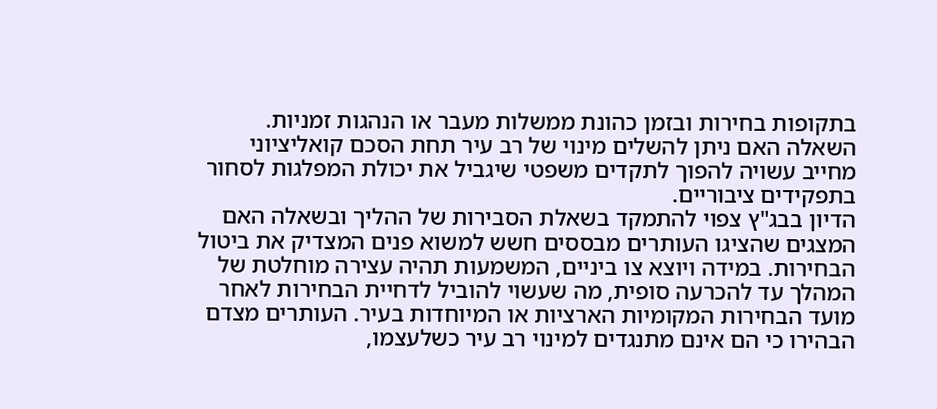בתקופות בחירות ובזמן כהונת ממשלות מעבר או הנהגות זמניות. השאלה האם ניתן להשלים מינוי של רב עיר תחת הסכם קואליציוני מחייב עשויה להפוך לתקדים משפטי שיגביל את יכולת המפלגות לסחור בתפקידים ציבוריים.
הדיון בבג"ץ צפוי להתמקד בשאלת הסבירות של ההליך ובשאלה האם המצגים שהציגו העותרים מבססים חשש למשוא פנים המצדיק את ביטול הבחירות. במידה ויוצא צו ביניים, המשמעות תהיה עצירה מוחלטת של המהלך עד להכרעה סופית, מה שעשוי להוביל לדחיית הבחירות לאחר מועד הבחירות המקומיות הארציות או המיוחדות בעיר. העותרים מצדם הבהירו כי הם אינם מתנגדים למינוי רב עיר כשלעצמו,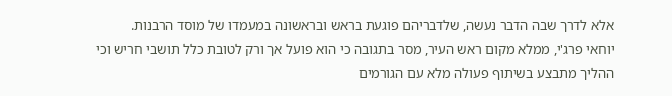אלא לדרך שבה הדבר נעשה, שלדבריהם פוגעת בראש ובראשונה במעמדו של מוסד הרבנות.
יוחאי פרג'י, ממלא מקום ראש העיר, מסר בתגובה כי הוא פועל אך ורק לטובת כלל תושבי חריש וכי ההליך מתבצע בשיתוף פעולה מלא עם הגורמים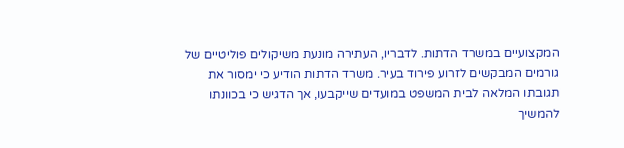המקצועיים במשרד הדתות. לדבריו, העתירה מונעת משיקולים פוליטיים של גורמים המבקשים לזרוע פירוד בעיר. משרד הדתות הודיע כי ימסור את תגובתו המלאה לבית המשפט במועדים שייקבעו, אך הדגיש כי בכוונתו להמשיך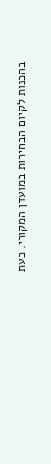בהכנות לקיום הבחירות במועדן המקורי. כעת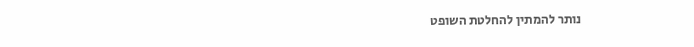נותר להמתין להחלטת השופט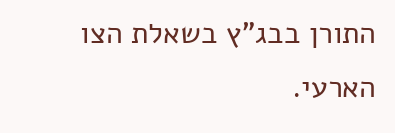התורן בבג"ץ בשאלת הצו הארעי.